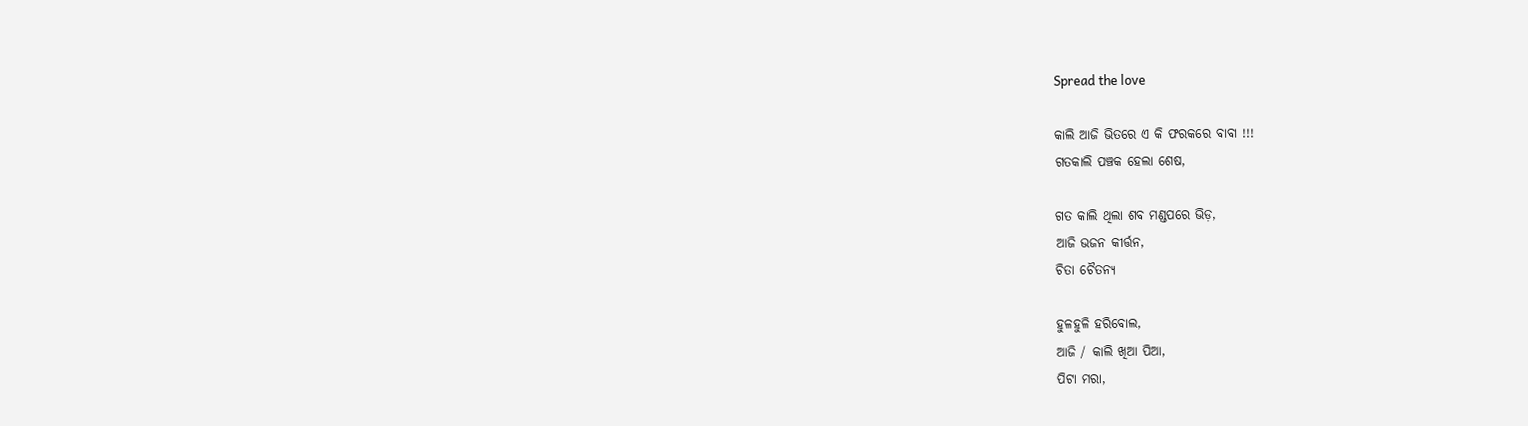Spread the love

କାଲି ଆଜି ଭିତରେ ଏ କି ଫରକରେ ବାବା !!!
ଗତକାଲି ପଞ୍ଚକ ହେଲା ଶେଷ,

ଗତ କାଲି ଥିଲା ଶବ ମଣ୍ଡପରେ ଭିଡ଼,
ଆଜି ଭଜନ କୀର୍ତ୍ତନ,
ଚିତା ଚୈତନ୍ୟ

ହୁଳହୁଳି ହରିବୋଲ,
ଆଜି / କାଲି ଖିଆ ପିଆ,
ପିଟା ମରା,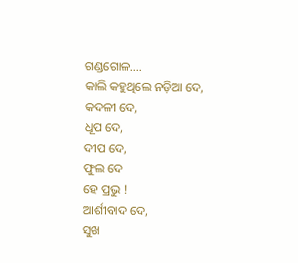ଗଣ୍ଡଗୋଳ….
କାଲି କହୁଥିଲେ ନଡ଼ିଆ ଦେ,
କଦଳୀ ଦେ,
ଧୂପ ଦେ,
ଦୀପ ଦେ,
ଫୁଲ ଦେ
ହେ ପ୍ରଭୁ !
ଆର୍ଶୀବାଦ ଦେ,
ସୁଖ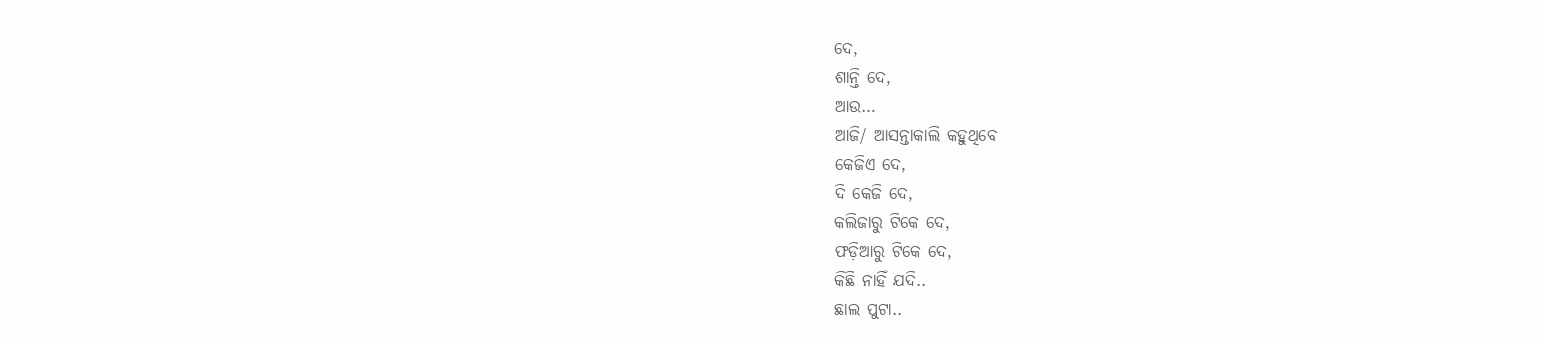ଦେ,
ଶାନ୍ତି ଦେ,
ଆଉ…
ଆଜି/ ଆସନ୍ତାକାଲି କହୁଥିବେ
କେଜିଏ ଦେ,
ଦି କେଜି ଦେ,
କଲିଜାରୁ ଟିକେ ଦେ,
ଫଡ଼ିଆରୁ ଟିକେ ଦେ,
କିଛି ନାହିଁ ଯଦି..
ଛାଲ ପୁଟା..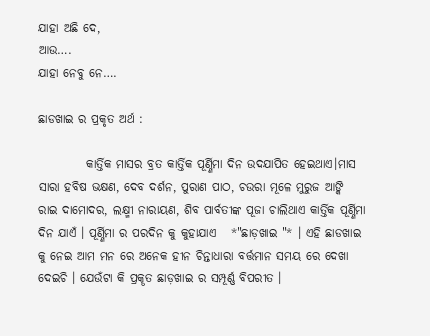ଯାହା ଅଛି ଦେ,
ଆଉ….
ଯାହା ନେବୁ ନେ….

ଛାଡଖାଇ ର ପ୍ରକୃତ ଅର୍ଥ :

          କାର୍ତ୍ତିକ ମାସର ବ୍ରତ କାର୍ତ୍ତିକ ପୂର୍ଣ୍ଣିମା ଦିନ ଉଦଯାପିତ ହେଇଥାଏ।ମାସ ସାରା ହବିଷ ଭକ୍ଷଣ, ଦେବ ଦର୍ଶନ, ପୁରାଣ ପାଠ, ଚଉରା ମୂଳେ ମୁରୁଜ ଆଙ୍କି ରାଇ ଦାମୋଦର, ଲକ୍ଷ୍ମୀ ନାରାୟଣ, ଶିବ ପାର୍ବତୀଙ୍କ ପୂଜା ଚାଲିଥାଏ କାର୍ତ୍ତିକ ପୂର୍ଣ୍ଣିମା ଦିନ ଯାଏଁ । ପୂର୍ଣ୍ଣିମା ର ପରଦିନ କୁ କୁହାଯାଏ   *"ଛାଡ଼ଖାଇ "* । ଏହି ଛାଡଖାଇ କୁ ନେଇ ଆମ ମନ ରେ ଅନେକ ହୀନ ଚିନ୍ତାଧାରା ବର୍ତ୍ତମାନ ସମୟ ରେ ଦେଖା ଦେଇଚି । ଯେଉଁଟା କି ପ୍ରକୄତ ଛାଡ଼ଖାଇ ର ସମ୍ପୂର୍ଣ୍ଣ ବିପରୀତ ।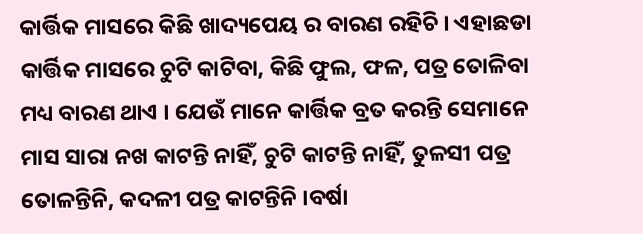କାର୍ତ୍ତିକ ମାସରେ କିଛି ଖାଦ୍ୟପେୟ ର ବାରଣ ରହିଚି । ଏହାଛଡା କାର୍ତ୍ତିକ ମାସରେ ଚୁଟି କାଟିବା, କିଛି ଫୁଲ, ଫଳ, ପତ୍ର ତୋଳିବା ମଧ୍ୟ ବାରଣ ଥାଏ । ଯେଉଁ ମାନେ କାର୍ତ୍ତିକ ବ୍ରତ କରନ୍ତି ସେମାନେ ମାସ ସାରା ନଖ କାଟନ୍ତି ନାହିଁ, ଚୁଟି କାଟନ୍ତି ନାହିଁ, ତୁଳସୀ ପତ୍ର ତୋଳନ୍ତିନି, କଦଳୀ ପତ୍ର କାଟନ୍ତିନି ।ବର୍ଷା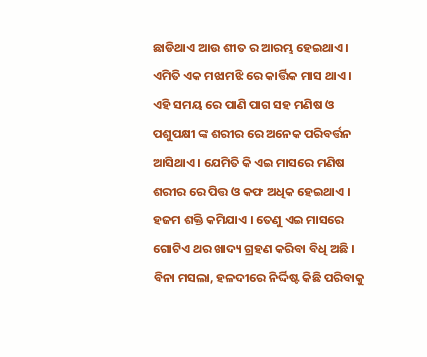ଛାଡିଥାଏ ଆଉ ଶୀତ ର ଆରମ୍ଭ ହେଇଥାଏ । ଏମିତି ଏକ ମଝାମଝି ରେ କାର୍ତ୍ତିକ ମାସ ଥାଏ । ଏହି ସମୟ ରେ ପାଣି ପାଗ ସହ ମଣିଷ ଓ ପଶୁପକ୍ଷୀ ଙ୍କ ଶରୀର ରେ ଅନେକ ପରିବର୍ତ୍ତନ ଆସିଥାଏ । ଯେମିତି କି ଏଇ ମାସରେ ମଣିଷ ଶରୀର ରେ ପିତ୍ତ ଓ କଫ ଅଧିକ ହେଇଥାଏ । ହଜମ ଶକ୍ତି କମିଯାଏ । ତେଣୁ ଏଇ ମାସରେ ଗୋଟିଏ ଥର ଖାଦ୍ୟ ଗ୍ରହଣ କରିବା ବିଧି ଅଛି । ବିନା ମସଲା, ହଳଦୀରେ ନିର୍ଦ୍ଦିଷ୍ଟ କିଛି ପରିବାକୁ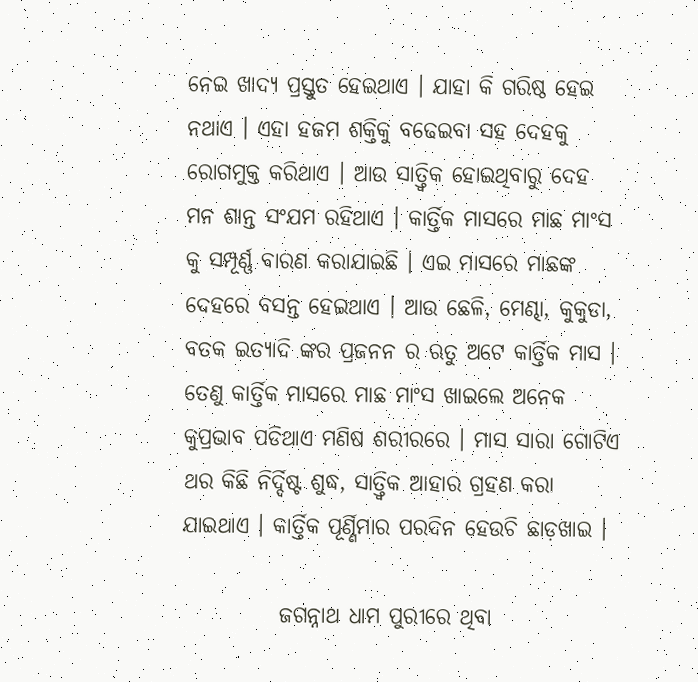ନେଇ ଖାଦ୍ୟ ପ୍ରସ୍ତୁତ ହେଇଥାଏ । ଯାହା କି ଗରିଷ୍ଠ ହେଇ ନଥାଏ । ଏହା ହଜମ ଶକ୍ତିକୁ ବଢେଇବା ସହ ଦେହକୁ ରୋଗମୁକ୍ତ କରିଥାଏ । ଆଉ ସାତ୍ତ୍ଵିକ ହୋଇଥିବାରୁ ଦେହ ମନ ଶାନ୍ତ ସଂଯମ ରହିଥାଏ । କାର୍ତ୍ତିକ ମାସରେ ମାଛ ମାଂସ କୁ ସମ୍ପୂର୍ଣ୍ଣ ବାରଣ କରାଯାଇଛି । ଏଇ ମାସରେ ମାଛଙ୍କ ଦେହରେ ବସନ୍ତ ହେଇଥାଏ । ଆଉ ଛେଳି, ମେଣ୍ଢା, କୁକୁଡା, ବତକ ଇତ୍ୟାଦି ଙ୍କର ପ୍ରଜନନ ର ଋତୁ ଅଟେ କାର୍ତ୍ତିକ ମାସ । ତେଣୁ କାର୍ତ୍ତିକ ମାସରେ ମାଛ ମାଂସ ଖାଇଲେ ଅନେକ କୁପ୍ରଭାବ ପଡିଥାଏ ମଣିଷ ଶରୀରରେ । ମାସ ସାରା ଗୋଟିଏ ଥର କିଛି ନିର୍ଦ୍ଦିଷ୍ଟ ଶୁଦ୍ଧ, ସାତ୍ତ୍ଵିକ ଆହାର ଗ୍ରହଣ କରା ଯାଇଥାଏ । କାର୍ତ୍ତିକ ପୂର୍ଣ୍ଣିମାର ପରଦିନ ହେଉଚି ଛାଡ଼ଖାଇ ।

           ଜଗନ୍ନାଥ ଧାମ ପୁରୀରେ ଥିବା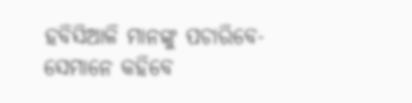ହବିସିଆଳି ମାନଙ୍କୁ ପଚାରିବେ- ସେମାନେ କହିବେ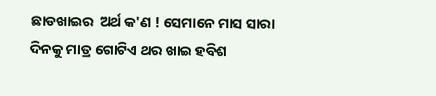ଛାଡଖାଇର  ଅର୍ଥ କ'ଣ ! ସେମାନେ ମାସ ସାରା ଦିନକୁ ମାତ୍ର ଗୋଟିଏ ଥର ଖାଇ ହବିଶ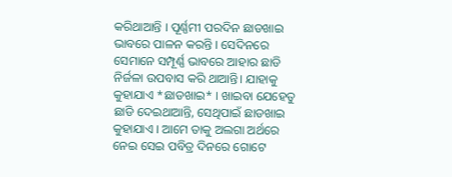କରିଥାଆନ୍ତି । ପୂର୍ଣ୍ଣମୀ ପରଦିନ ଛାଡଖାଇ ଭାବରେ ପାଳନ କରନ୍ତି । ସେଦିନରେ ସେମାନେ ସମ୍ପୂର୍ଣ୍ଣ ଭାବରେ ଆହାର ଛାଡି ନିର୍ଜଳା ଉପବାସ କରି ଥାଆନ୍ତି। ଯାହାକୁ କୁହାଯାଏ *ଛାଡଖାଇ* । ଖାଇବା ଯେହେତୁ ଛାଡି ଦେଇଥାଆନ୍ତି, ସେଥିପାଇଁ ଛାଡଖାଇ କୁହାଯାଏ । ଆମେ ତାକୁ ଅଲଗା ଅର୍ଥରେ ନେଇ ସେଇ ପବିତ୍ର ଦିନରେ ଗୋଟେ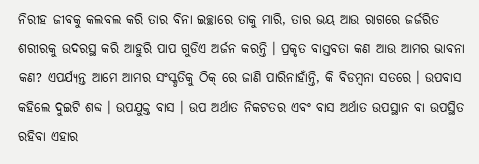ନିରୀହ ଜୀବକୁ କଲବଲ କରି ତାର ବିନା ଇଚ୍ଛାରେ ତାକୁ ମାରି, ତାର ଭୟ ଆଉ ରାଗରେ ଜର୍ଜରିତ ଶରୀରକୁ ଉଦରସ୍ଥ କରି ଆହୁରି ପାପ ଗୁଡିଏ ଅର୍ଜନ କରନ୍ତି । ପ୍ରକୃତ ବାସ୍ତବତା କଣ ଆଉ ଆମର ଭାବନା କଣ? ଏପର୍ଯ୍ୟନ୍ତ ଆମେ ଆମର ସଂସ୍କୃତିକୁ ଠିକ୍ ରେ ଜାଣି ପାରିନାହାଁନ୍ତି, କି ବିଡମ୍ବନା ସତରେ । ଉପବାସ କହିଲେ ଦୁଇଟି ଶବ୍ଦ । ଉପଯୁକ୍ତ ବାସ । ଉପ ଅର୍ଥାତ ନିକଟତର ଏବଂ ବାସ ଅର୍ଥାତ ଉପସ୍ଥାନ ବା ଉପସ୍ଥିତ ରହିବା ଏହାର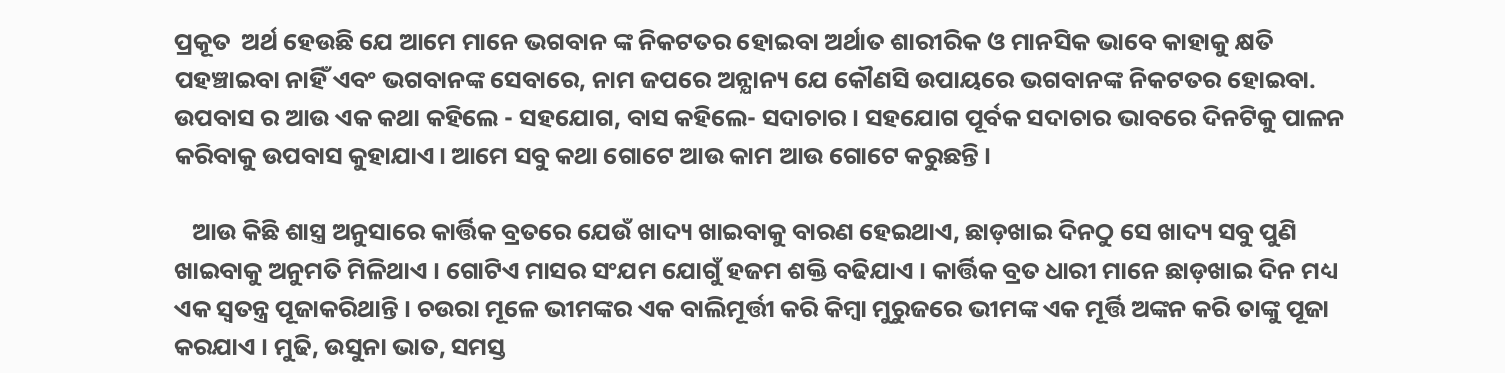ପ୍ରକୂତ  ଅର୍ଥ ହେଉଛି ଯେ ଆମେ ମାନେ ଭଗବାନ ଙ୍କ ନିକଟତର ହୋଇବା ଅର୍ଥାତ ଶାରୀରିକ ଓ ମାନସିକ ଭାବେ କାହାକୁ କ୍ଷତି ପହଞ୍ଚାଇବା ନାହିଁ ଏବଂ ଭଗବାନଙ୍କ ସେବାରେ, ନାମ ଜପରେ ଅନ୍ଯାନ୍ୟ ଯେ କୌଣସି ଉପାୟରେ ଭଗବାନଙ୍କ ନିକଟତର ହୋଇବା. ଉପବାସ ର ଆଉ ଏକ କଥା କହିଲେ - ସହଯୋଗ, ବାସ କହିଲେ- ସଦାଚାର । ସହଯୋଗ ପୂର୍ବକ ସଦାଚାର ଭାବରେ ଦିନଟିକୁ ପାଳନ କରିବାକୁ ଉପବାସ କୁହାଯାଏ। ଆମେ ସବୁ କଥା ଗୋଟେ ଆଉ କାମ ଆଉ ଗୋଟେ କରୁଛନ୍ତି ।

   ଆଉ କିଛି ଶାସ୍ତ୍ର ଅନୁସାରେ କାର୍ତ୍ତିକ ବ୍ରତରେ ଯେଉଁ ଖାଦ୍ୟ ଖାଇବାକୁ ବାରଣ ହେଇଥାଏ, ଛାଡ଼ଖାଇ ଦିନଠୁ ସେ ଖାଦ୍ୟ ସବୁ ପୁଣି ଖାଇବାକୁ ଅନୁମତି ମିଳିଥାଏ । ଗୋଟିଏ ମାସର ସଂଯମ ଯୋଗୁଁ ହଜମ ଶକ୍ତି ବଢିଯାଏ । କାର୍ତ୍ତିକ ବ୍ରତ ଧାରୀ ମାନେ ଛାଡ଼ଖାଇ ଦିନ ମଧ୍ୟ ଏକ ସ୍ବତନ୍ତ୍ର ପୂଜାକରିଥାନ୍ତି । ଚଉରା ମୂଳେ ଭୀମଙ୍କର ଏକ ବାଲିମୂର୍ତ୍ତୀ କରି କିମ୍ୱା ମୁରୁଜରେ ଭୀମଙ୍କ ଏକ ମୂର୍ତ୍ତି ଅଙ୍କନ କରି ତାଙ୍କୁ ପୂଜା କରଯାଏ । ମୁଢି, ଉସୁନା ଭାତ, ସମସ୍ତ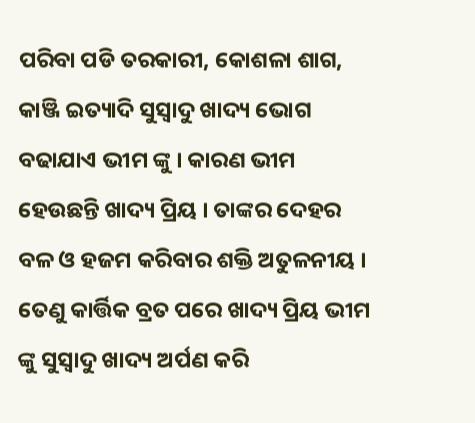ପରିବା ପଡି ତରକାରୀ, କୋଶଳା ଶାଗ, କାଞ୍ଜି ଇତ୍ୟାଦି ସୁସ୍ୱାଦୁ ଖାଦ୍ୟ ଭୋଗ ବଢାଯାଏ ଭୀମ ଙ୍କୁ । କାରଣ ଭୀମ ହେଉଛନ୍ତି ଖାଦ୍ୟ ପ୍ରିୟ । ତାଙ୍କର ଦେହର ବଳ ଓ ହଜମ କରିବାର ଶକ୍ତି ଅତୁଳନୀୟ । ତେଣୁ କାର୍ତ୍ତିକ ବ୍ରତ ପରେ ଖାଦ୍ୟ ପ୍ରିୟ ଭୀମ ଙ୍କୁ ସୁସ୍ୱାଦୁ ଖାଦ୍ୟ ଅର୍ପଣ କରି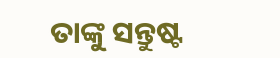ତାଙ୍କୁ ସନ୍ତୁଷ୍ଟ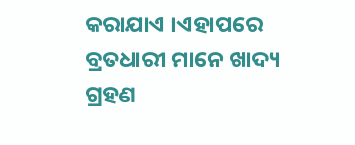କରାଯାଏ ।ଏହାପରେ ବ୍ରତଧାରୀ ମାନେ ଖାଦ୍ୟ ଗ୍ରହଣ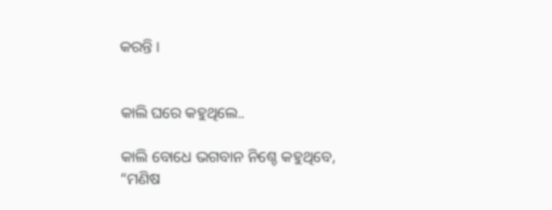କରନ୍ତି ।


କାଲି ଘରେ କହୁଥିଲେ..

କାଲି ବୋଧେ ଭଗବାନ ନିଶ୍ଚେ କହୁଥିବେ,
“ମଣିଷ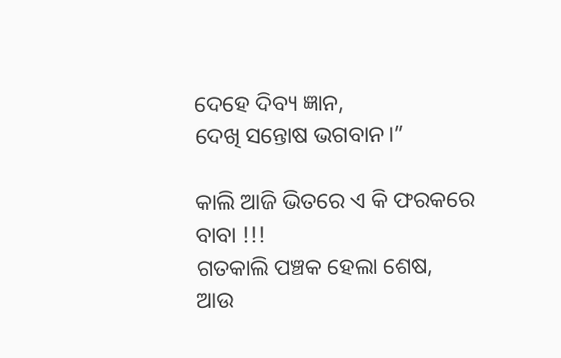ଦେହେ ଦିବ୍ୟ ଜ୍ଞାନ,
ଦେଖି ସନ୍ତୋଷ ଭଗବାନ।”

କାଲି ଆଜି ଭିତରେ ଏ କି ଫରକରେ ବାବା !!!
ଗତକାଲି ପଞ୍ଚକ ହେଲା ଶେଷ,
ଆଉ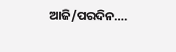ଆଜି/ପରଦିନ….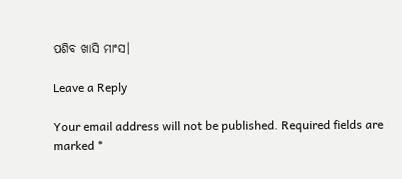ପଶିବ ଖାସି ମାଂସ।

Leave a Reply

Your email address will not be published. Required fields are marked *